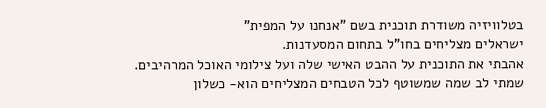בטלוויזיה משודרת תוכנית בשם "אנחנו על המפית"
ישראלים מצליחים בחו"ל בתחום המסעדנות.
אהבתי את התוכנית על ההבט האישי שלה ועל צילומי האוכל המרהיבים.
שמתי לב שמה שמשוטף לכל הטבחים המצליחים הוא- כשלון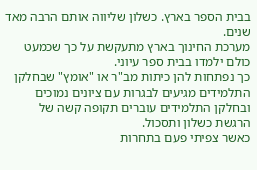בבית הספר בארץ. כשלון שליווה אותם הרבה מאד שנים.
מערכת החינוך בארץ מתעקשת על כך שכמעט כולם ילמדו בבית ספר עיוני.
כך נפתחות להן כיתות מב"ר או "אומץ" שבחלקן התלמידים מגיעים לבגרות עם ציונים נמוכים ובחלקן התלמידים עוברים תקופה קשה של הרגשת כשלון ותסכול.
כאשר צפיתי פעם בתחרות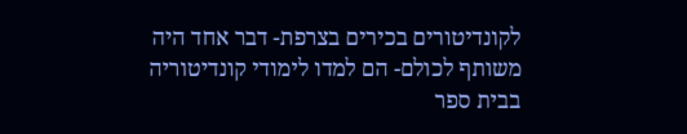לקונדיטורים בכירים בצרפת- דבר אחד היה משותף לכולם- הם למדו לימודי קונדיטוריה בבית ספר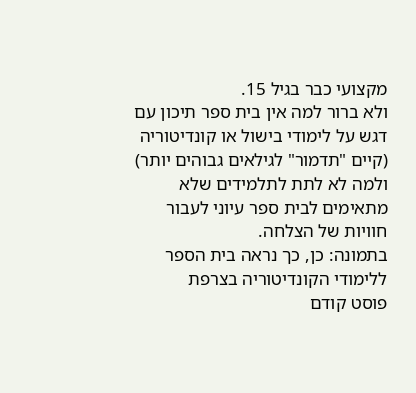מקצועי כבר בגיל 15.
ולא ברור למה אין בית ספר תיכון עם דגש על לימודי בישול או קונדיטוריה (קיים "תדמור" לגילאים גבוהים יותר) ולמה לא לתת לתלמידים שלא מתאימים לבית ספר עיוני לעבור חוויות של הצלחה.
בתמונה: כן, כך נראה בית הספר ללימודי הקונדיטוריה בצרפת
פוסט קודם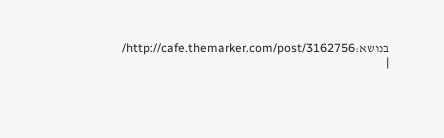בנושא:http://cafe.themarker.com/post/3162756/ |